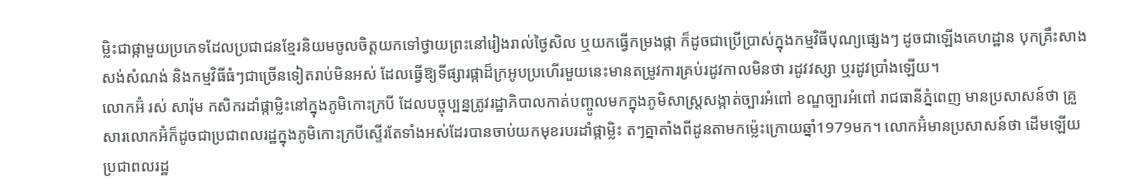ម្លិះជាផ្កាមួយប្រភេទដែលប្រជាជនខ្មែរនិយមចូលចិត្តយកទៅថ្វាយព្រះនៅរៀងរាល់ថ្ងៃសិល ឬយកធ្វើកម្រងផ្កា ក៏ដូចជាប្រើប្រាស់ក្នុងកម្មវិធីបុណ្យផ្សេងៗ ដូចជាឡើងគេហដ្ឋាន បុកគ្រឹះសាងសង់សំណង់ និងកម្មវិធីធំៗជាច្រើនទៀតរាប់មិនអស់ ដែលធ្វើឱ្យទីផ្សារផ្កាដ៏ក្រអូបប្រហើរមួយនេះមានតម្រូវការគ្រប់រដូវកាលមិនថា រដូវវស្សា ឬរដូវប្រាំងឡើយ។
លោកអ៊ំ រស់ សារ៉ុម កសិករដាំផ្កាម្លិះនៅក្នុងភូមិកោះក្របី ដែលបច្ចុប្បន្នត្រូវរដ្ឋាភិបាលកាត់បញ្ចូលមកក្នុងភូមិសាស្ត្រសង្កាត់ច្បារអំពៅ ខណ្ឌច្បារអំពៅ រាជធានីភ្នំពេញ មានប្រសាសន៍ថា គ្រួសារលោកអ៊ំក៏ដូចជាប្រជាពលរដ្ឋក្នុងភូមិកោះក្របីស្ទើរតែទាំងអស់ដែរបានចាប់យកមុខរបរដាំផ្កាម្លិះ តៗគ្នាតាំងពីដូនតាមកម៉្លេះក្រោយឆ្នាំ1979មក។ លោកអ៊ំមានប្រសាសន៍ថា ដើមឡើយប្រជាពលរដ្ឋ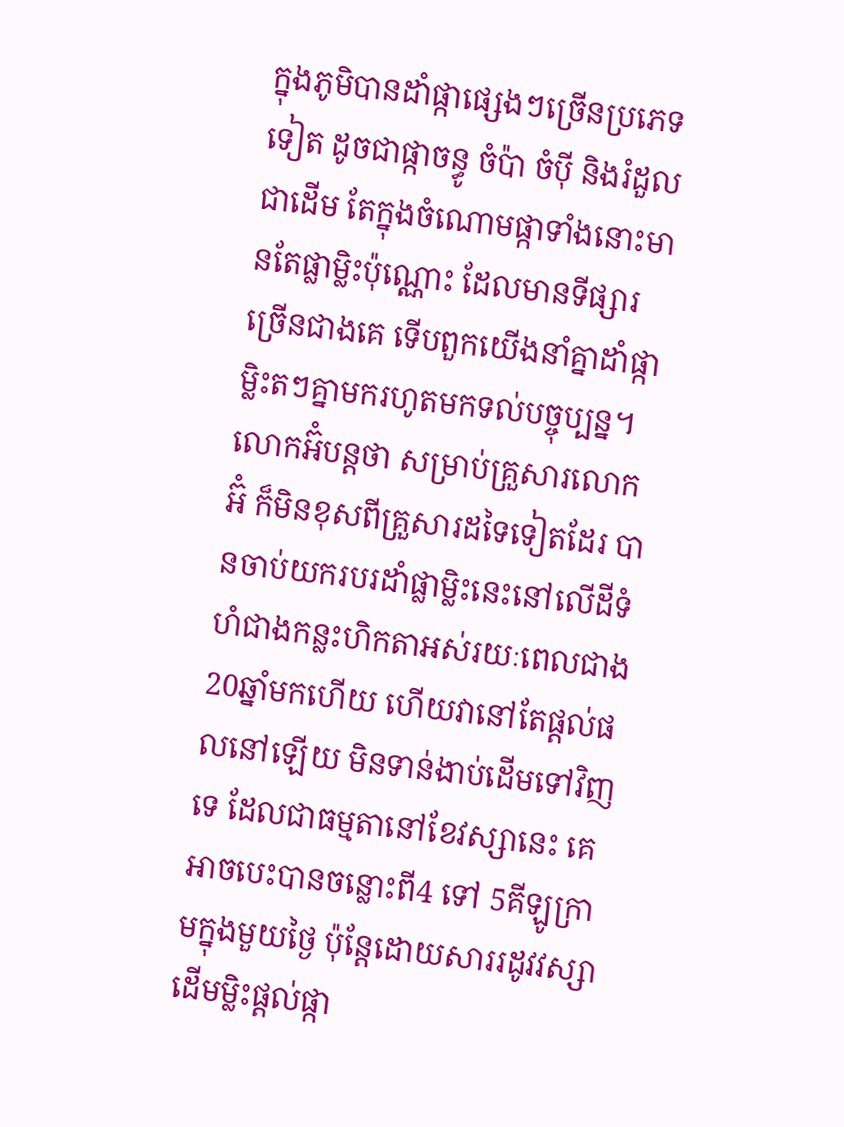ក្នុងភូមិបានដាំផ្កាផ្សេងៗច្រើនប្រភេទទៀត ដូចជាផ្កាចន្ធូ ចំប៉ា ចំប៉ី និងរំដួល ជាដើម តែក្នុងចំណោមផ្កាទាំងនោះមានតែផ្លាម្លិះប៉ុណ្ណោះ ដែលមានទីផ្សារច្រើនជាងគេ ទើបពួកយើងនាំគ្នាដាំផ្កាម្លិះតៗគ្នាមករហូតមកទល់បច្ចុប្បន្ន។
លោកអ៊ំបន្តថា សម្រាប់គ្រួសារលោកអ៊ំ ក៏មិនខុសពីគ្រួសារដទៃទៀតដែរ បានចាប់យករបរដាំផ្លាម្លិះនេះនៅលើដីទំហំជាងកន្លះហិកតាអស់រយៈពេលជាង 20ឆ្នាំមកហើយ ហើយវានៅតែផ្តល់ផលនៅឡើយ មិនទាន់ងាប់ដើមទៅវិញទេ ដែលជាធម្មតានៅខែវស្សានេះ គេអាចបេះបានចន្លោះពី4 ទៅ 5គីឡូក្រាមក្នុងមួយថ្ងៃ ប៉ុន្តែដោយសាររដូវវស្សាដើមម្លិះផ្តល់ផ្កា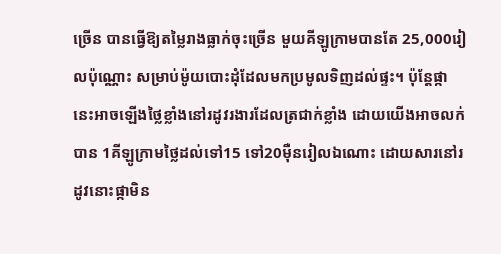ច្រើន បានធ្វើឱ្យតម្លៃរាងធ្លាក់ចុះច្រើន មួយគីឡូក្រាមបានតែ 25,000រៀលប៉ុណ្ណោះ សម្រាប់ម៉ូយបោះដុំដែលមកប្រមូលទិញដល់ផ្ទះ។ ប៉ុន្តែផ្កានេះអាចឡើងថ្លៃខ្លាំងនៅរដូវរងារដែលត្រជាក់ខ្លាំង ដោយយើងអាចលក់បាន 1គីឡូក្រាមថ្លៃដល់ទៅ15 ទៅ20ម៉ឺនរៀលឯណោះ ដោយសារនៅរដូវនោះផ្កាមិន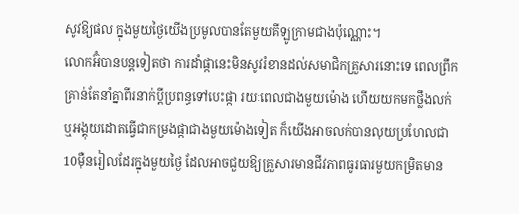សូវឱ្យផល ក្នុងមួយថ្ងៃយើងប្រមូលបានតែមួយគីឡូក្រាមជាងប៉ុណ្ណោះ។
លោកអ៊ំបានបន្តទៀតថា ការដាំផ្កានេះមិនសូវរំខានដល់សមាជិកគ្រួសារនោះទេ ពេលព្រឹកគ្រាន់តែនាំគ្នាពីរនាក់ប្តីប្រពន្ធទៅបេះផ្កា រយៈពេលជាងមួយម៉ោង ហើយយកមកថ្លឹងលក់ ឬអង្គុយដោតធ្វើជាកម្រងផ្កាជាងមួយម៉ោងទៀត ក៏យើងអាចលក់បានលុយប្រហែលជា10ម៉ឺនរៀលដែរក្នុងមួយថ្ងៃ ដែលអាចជួយឱ្យគ្រួសារមានជីវភាពធូរធារមួយកម្រិតមាន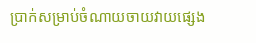ប្រាក់សម្រាប់ចំណាយចាយវាយផ្សេង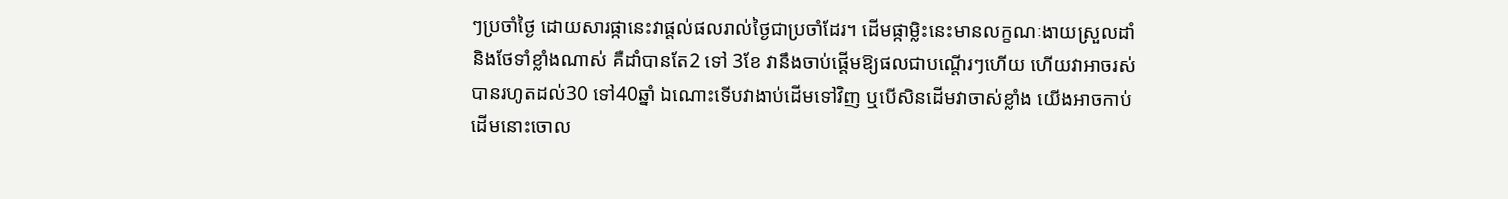ៗប្រចាំថ្ងៃ ដោយសារផ្កានេះវាផ្តល់ផលរាល់ថ្ងៃជាប្រចាំដែរ។ ដើមផ្កាម្លិះនេះមានលក្ខណៈងាយស្រួលដាំ និងថែទាំខ្លាំងណាស់ គឺដាំបានតែ2 ទៅ 3ខែ វានឹងចាប់ផ្តើមឱ្យផលជាបណ្តើរៗហើយ ហើយវាអាចរស់បានរហូតដល់30 ទៅ40ឆ្នាំ ឯណោះទើបវាងាប់ដើមទៅវិញ ឬបើសិនដើមវាចាស់ខ្លាំង យើងអាចកាប់ដើមនោះចោល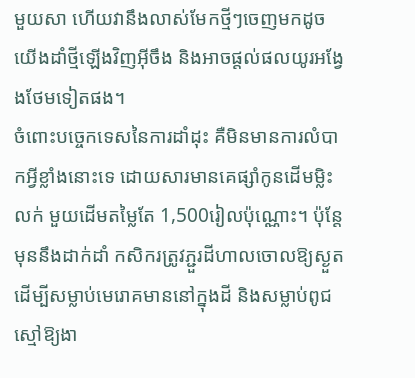មួយសា ហើយវានឹងលាស់មែកថ្មីៗចេញមកដូចយើងដាំថ្មីឡើងវិញអ៊ីចឹង និងអាចផ្តល់ផលយូរអង្វែងថែមទៀតផង។
ចំពោះបច្ចេកទេសនៃការដាំដុះ គឺមិនមានការលំបាកអ្វីខ្លាំងនោះទេ ដោយសារមានគេផ្សាំកូនដើមម្លិះលក់ មួយដើមតម្លៃតែ 1,500រៀលប៉ុណ្ណោះ។ ប៉ុន្តែមុននឹងដាក់ដាំ កសិករត្រូវភ្ជួរដីហាលចោលឱ្យស្ងួតដើម្បីសម្លាប់មេរោគមាននៅក្នុងដី និងសម្លាប់ពូជស្មៅឱ្យងា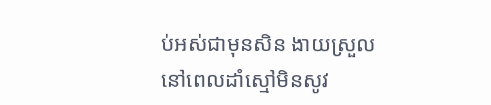ប់អស់ជាមុនសិន ងាយស្រួលនៅពេលដាំស្មៅមិនសូវ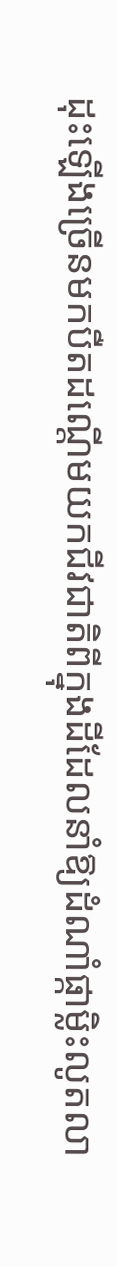ដុះឡើងច្រើនមកបឺតដណ្ដើមយកជីវជាតិពីក្នុងដីដែលនាំឱ្យដំណាំផ្កាម្លិះលូតលា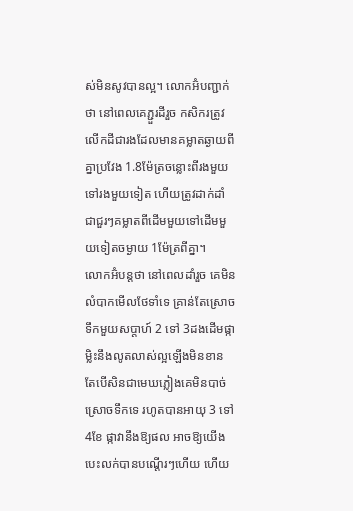ស់មិនសូវបានល្អ។ លោកអ៊ំបញ្ជាក់ថា នៅពេលគេភ្ជួរដីរួច កសិករត្រូវលើកដីជារងដែលមានគម្លាតឆ្ងាយពីគ្នាប្រវែង 1.8ម៉ែត្រចន្លោះពីរងមួយទៅរងមួយទៀត ហើយត្រូវដាក់ដាំជាជួរៗគម្លាតពីដើមមួយទៅដើមមួយទៀតចម្ងាយ 1ម៉ែត្រពីគ្នា។
លោកអ៊ំបន្តថា នៅពេលដាំរួច គេមិនលំបាកមើលថែទាំទេ គ្រាន់តែស្រោចទឹកមួយសប្តាហ៍ 2 ទៅ 3ដងដើមផ្កាម្លិះនឹងលូតលាស់ល្អឡើងមិនខាន តែបើសិនជាមេឃភ្លៀងគេមិនបាច់ស្រោចទឹកទេ រហូតបានអាយុ 3 ទៅ 4ខែ ផ្កាវានឹងឱ្យផល អាចឱ្យយើងបេះលក់បានបណ្តើរៗហើយ ហើយ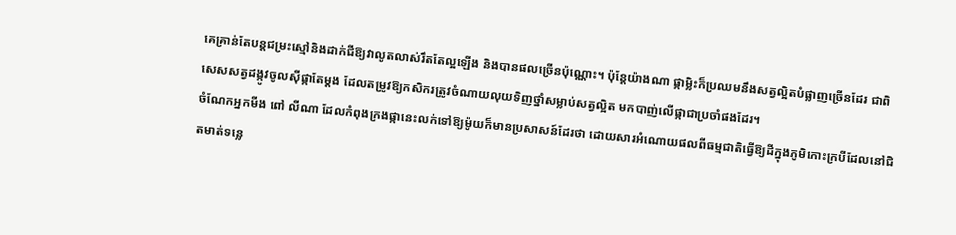គេគ្រាន់តែបន្តជម្រះស្មៅនិងដាក់ជីឱ្យវាលូតលាស់រឹតតែល្អឡើង និងបានផលច្រើនប៉ុណ្ណោះ។ ប៉ុន្តែយ៉ាងណា ផ្កាម្លិះក៏ប្រឈមនឹងសត្វល្អិតបំផ្លាញច្រើនដែរ ជាពិសេសសត្វដង្កូវចូលស៊ីផ្កាតែម្តង ដែលតម្រូវឱ្យកសិករត្រូវចំណាយលុយទិញថ្នាំសម្លាប់សត្វល្អិត មកបាញ់លើផ្កាជាប្រចាំផងដែរ។
ចំណែកអ្នកមីង ពៅ លីណា ដែលកំពុងក្រងផ្កានេះលក់ទៅឱ្យម៉ូយក៏មានប្រសាសន៍ដែរថា ដោយសារអំណោយផលពីធម្មជាតិធ្វើឱ្យដីក្នុងភូមិកោះក្របីដែលនៅជិតមាត់ទន្លេ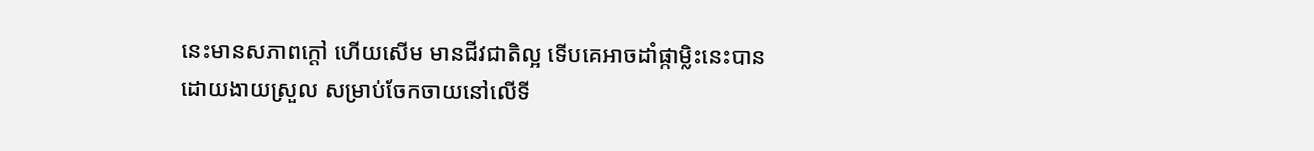នេះមានសភាពក្តៅ ហើយសើម មានជីវជាតិល្អ ទើបគេអាចដាំផ្កាម្លិះនេះបានដោយងាយស្រួល សម្រាប់ចែកចាយនៅលើទី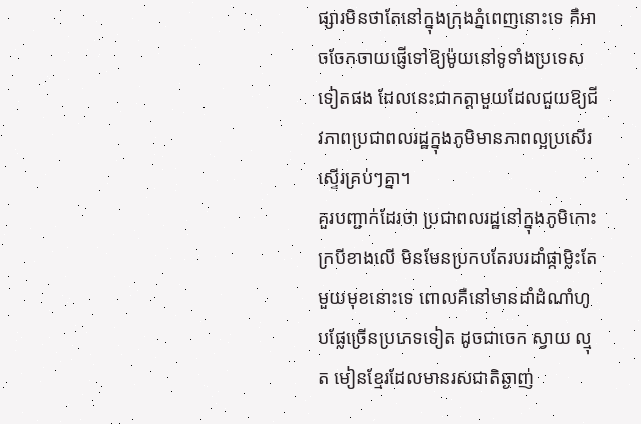ផ្សារមិនថាតែនៅក្នុងក្រុងភ្នំពេញនោះទេ គឺអាចចែកចាយផ្ញើទៅឱ្យម៉ូយនៅទូទាំងប្រទេសទៀតផង ដែលនេះជាកត្តាមួយដែលជួយឱ្យជីវភាពប្រជាពលរដ្ឋក្នុងភូមិមានភាពល្អប្រសើរស្ទើរគ្រប់ៗគ្នា។
គួរបញ្ជាក់ដែរថា ប្រជាពលរដ្ឋនៅក្នុងភូមិកោះក្របីខាងលើ មិនមែនប្រកបតែរបរដាំផ្កាម្លិះតែមួយមុខនោះទេ ពោលគឺនៅមានដាំដំណាំហូបផ្លែច្រើនប្រភេទទៀត ដូចជាចេក ស្វាយ ល្មុត មៀនខ្មែរដែលមានរសជាតិឆ្ងាញ់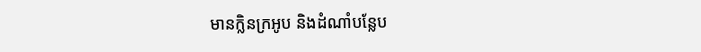មានក្លិនក្រអូប និងដំណាំបន្លែប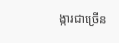ង្ការជាច្រើន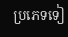ប្រភេទទៀ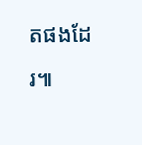តផងដែរ៕